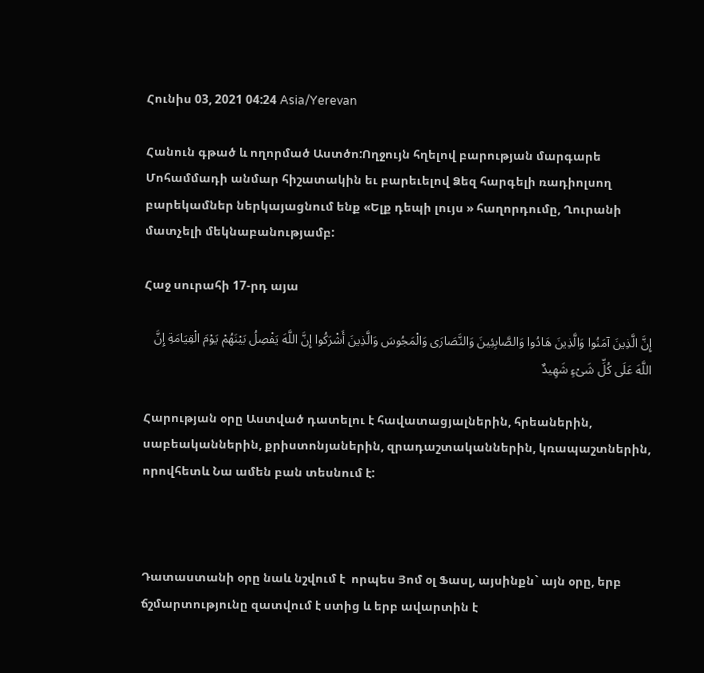Հունիս 03, 2021 04:24 Asia/Yerevan

Հանուն գթած և ողորմած Աստծո:Ողջույն հղելով բարության մարգարե Մոհամմադի անմար հիշատակին եւ բարեւելով Ձեզ հարգելի ռադիոլսող բարեկամներ ներկայացնում ենք «Ելք դեպի լույս » հաղորդումը, Ղուրանի մատչելի մեկնաբանությամբ:

Հաջ սուրահի 17-րդ այա

إِنَّ الَّذِینَ آمَنُوا وَالَّذِینَ هَادُوا وَالصَّابِئِینَ وَالنَّصَارَى وَالْمَجُوسَ وَالَّذِینَ أَشْرَکُوا إِنَّ اللَّهَ یَفْصِلُ بَیْنَهُمْ یَوْمَ الْقِیَامَةِ إِنَّ اللَّهَ عَلَى کُلِّ شَیْءٍ شَهِیدٌ

Հարության օրը Աստված դատելու է հավատացյալներին, հրեաներին, սաբեականներին, քրիստոնյաներին, զրադաշտականներին, կռապաշտներին, որովհետև Նա ամեն բան տեսնում է:



Դատաստանի օրը նաև նշվում է  որպես Յոմ օլ Ֆասլ, այսինքն` այն օրը, երբ ճշմարտությունը զատվում է ստից և երբ ավարտին է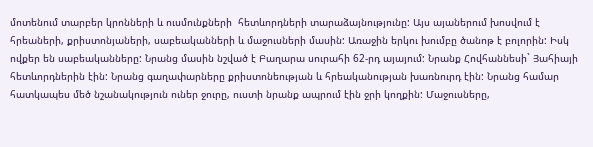մոտենում տարբեր կրոնների և ուսմունքների  հետևորդների տարաձայնությունը: Այս այաներում խոսվում է  հրեաների, քրիստոնյաների, սաբեականների և մաջուսների մասին: Առաջին երկու խումբը ծանոթ է բոլորին: Իսկ ովքեր են սաբեականները: Նրանց մասին նշված է Բաղարա սուրահի 62-րդ այայում: Նրանք Հովհաննեսի` Յահիայի հետևորդներին էին: Նրանց գաղափարները քրիստոնեության և հրեականության խառնուրդ էին: Նրանց համար հատկապես մեծ նշանակություն ուներ ջուրը, ուստի նրանք ապրում էին ջրի կողքին: Մաջուսները,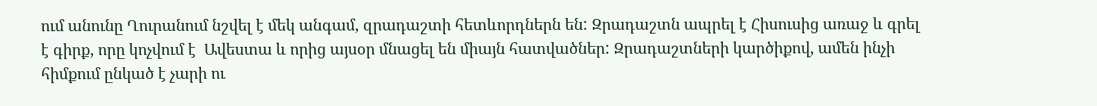ում անունը Ղուրանում նշվել է մեկ անգամ, զրադաշտի հետևորդներն են: Զրադաշտն ապրել է Հիսուսից առաջ և գրել է գիրք, որը կոչվում է  Ավեստա և որից այսօր մնացել են միայն հատվածներ: Զրադաշտների կարծիքով, ամեն ինչի հիմքում ընկած է չարի ու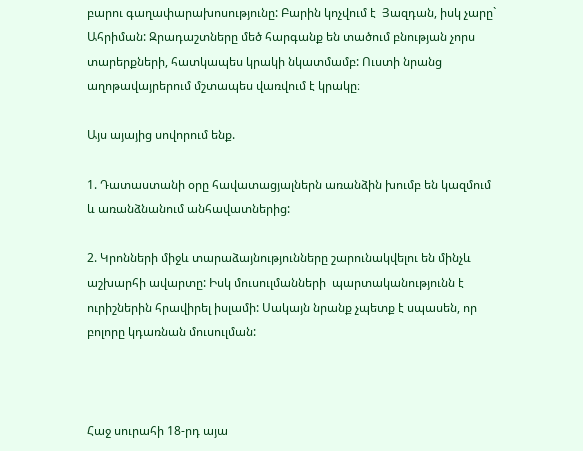բարու գաղափարախոսությունը: Բարին կոչվում է  Յազդան, իսկ չարը` Ահրիման: Զրադաշտները մեծ հարգանք են տածում բնության չորս տարերքների, հատկապես կրակի նկատմամբ: Ուստի նրանց աղոթավայրերում մշտապես վառվում է կրակը։

Այս այայից սովորում ենք.

1. Դատաստանի օրը հավատացյալներն առանձին խումբ են կազմում և առանձնանում անհավատներից:

2. Կրոնների միջև տարաձայնությունները շարունակվելու են մինչև աշխարհի ավարտը: Իսկ մուսուլմանների  պարտականությունն է ուրիշներին հրավիրել իսլամի: Սակայն նրանք չպետք է սպասեն, որ բոլորը կդառնան մուսուլման:



Հաջ սուրահի 18-րդ այա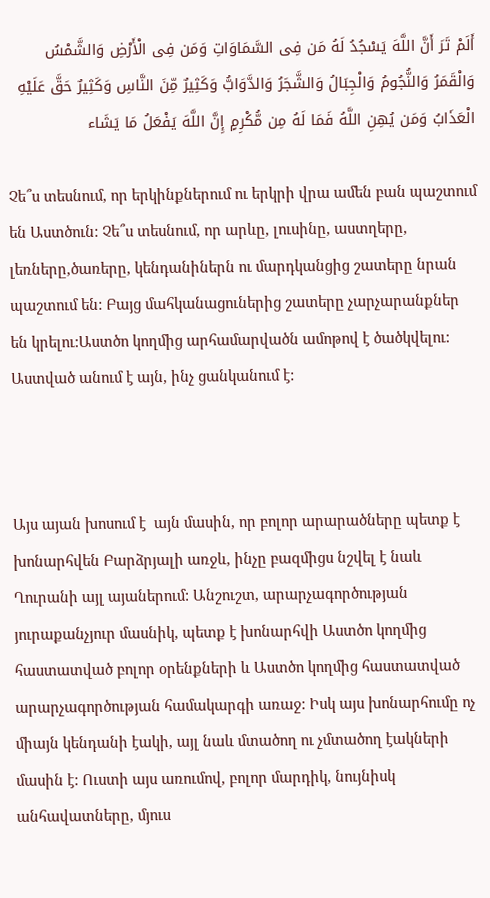أَلَمْ تَرَ أَنَّ اللَّهَ یَسْجُدُ لَهُ مَن فِی السَّمَاوَاتِ وَمَن فِی الْأَرْضِ وَالشَّمْسُ وَالْقَمَرُ وَالنُّجُومُ وَالْجِبَالُ وَالشَّجَرُ وَالدَّوَابُّ وَکَثِیرٌ مِّنَ النَّاسِ وَکَثِیرٌ حَقَّ عَلَیْهِ الْعَذَابُ وَمَن یُهِنِ اللَّهُ فَمَا لَهُ مِن مُّکْرِمٍ إِنَّ اللَّهَ یَفْعَلُ مَا یَشَاء

Չե՞ս տեսնում, որ երկինքներում ու երկրի վրա ամեն բան պաշտում են Աստծուն: Չե՞ս տեսնում, որ արևը, լուսինը, աստղերը, լեռները,ծառերը, կենդանիներն ու մարդկանցից շատերը նրան պաշտում են: Բայց մահկանացուներից շատերը չարչարանքներ են կրելու:Աստծո կողմից արհամարվածն ամոթով է ծածկվելու: Աստված անում է այն, ինչ ցանկանում է:



Այս այան խոսում է  այն մասին, որ բոլոր արարածները պետք է խոնարհվեն Բարձրյալի առջև, ինչը բազմիցս նշվել է նաև Ղուրանի այլ այաներում: Անշուշտ, արարչագործության յուրաքանչյուր մասնիկ, պետք է խոնարհվի Աստծո կողմից հաստատված բոլոր օրենքների և Աստծո կողմից հաստատված արարչագործության համակարգի առաջ: Իսկ այս խոնարհումը ոչ միայն կենդանի էակի, այլ նաև մտածող ու չմտածող էակների մասին է: Ուստի այս առումով, բոլոր մարդիկ, նույնիսկ անհավատները, մյուս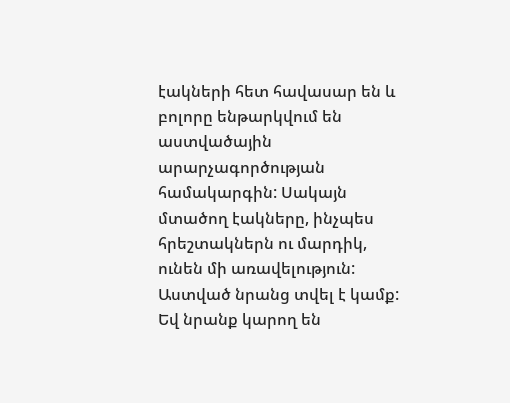էակների հետ հավասար են և բոլորը ենթարկվում են աստվածային արարչագործության համակարգին: Սակայն մտածող էակները, ինչպես հրեշտակներն ու մարդիկ, ունեն մի առավելություն: Աստված նրանց տվել է կամք: Եվ նրանք կարող են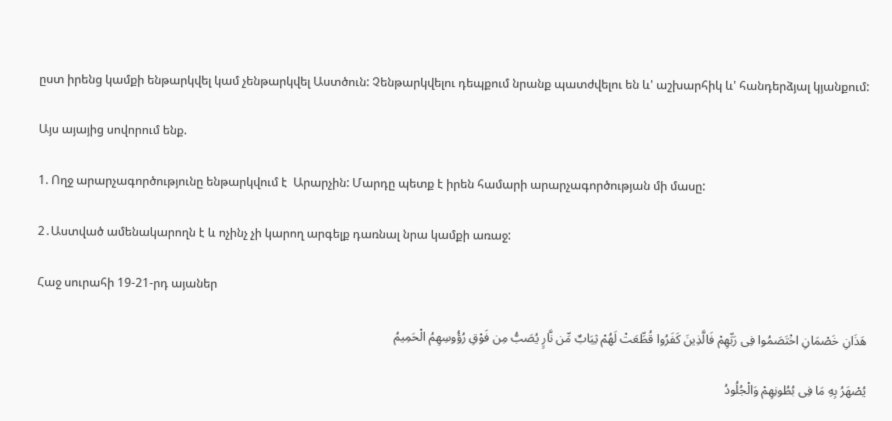ըստ իրենց կամքի ենթարկվել կամ չենթարկվել Աստծուն: Չենթարկվելու դեպքում նրանք պատժվելու են և' աշխարհիկ և' հանդերձյալ կյանքում:

Այս այայից սովորում ենք.

1. Ողջ արարչագործությունը ենթարկվում է  Արարչին: Մարդը պետք է իրեն համարի արարչագործության մի մասը:

2․Աստված ամենակարողն է և ոչինչ չի կարող արգելք դառնալ նրա կամքի առաջ:

Հաջ սուրահի 19-21-րդ այաներ

هَذَانِ خَصْمَانِ اخْتَصَمُوا فِی رَبِّهِمْ فَالَّذِینَ کَفَرُوا قُطِّعَتْ لَهُمْ ثِیَابٌ مِّن نَّارٍ یُصَبُّ مِن فَوْقِ رُؤُوسِهِمُ الْحَمِیمُ

یُصْهَرُ بِهِ مَا فِی بُطُونِهِمْ وَالْجُلُودُ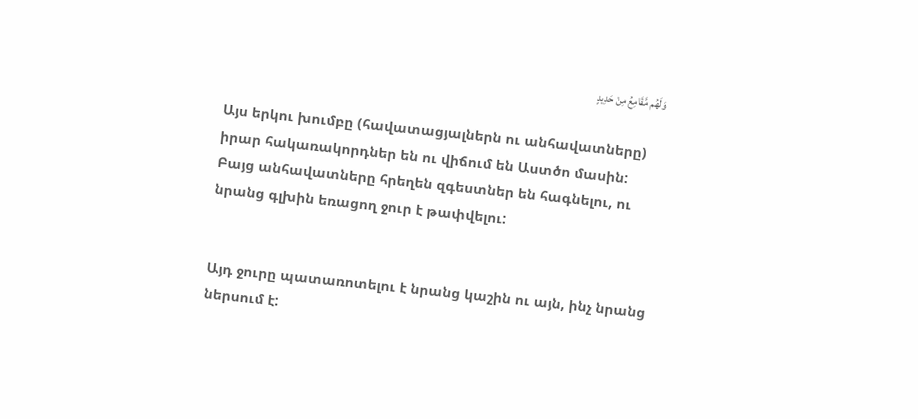وَلَهُم مَّقَامِعُ مِنْ حَدِیدٍ

Այս երկու խումբը (հավատացյալներն ու անհավատները) իրար հակառակորդներ են ու վիճում են Աստծո մասին: Բայց անհավատները հրեղեն զգեստներ են հագնելու, ու նրանց գլխին եռացող ջուր է թափվելու:


Այդ ջուրը պատառոտելու է նրանց կաշին ու այն, ինչ նրանց ներսում է: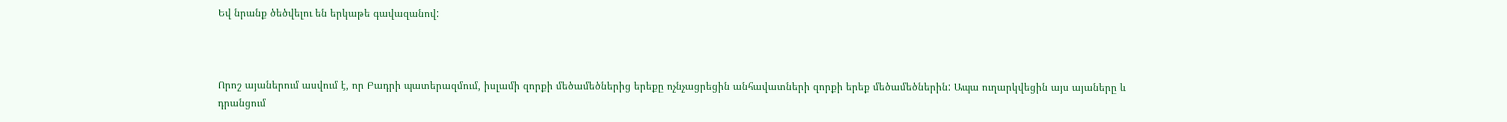Եվ նրանք ծեծվելու են երկաթե գավազանով:



Որոշ այաներում ասվում է, որ Բադրի պատերազմում, իսլամի զորքի մեծամեծներից երեքը ոչնչացրեցին անհավատների զորքի երեք մեծամեծներին: Ապա ուղարկվեցին այս այաները և դրանցում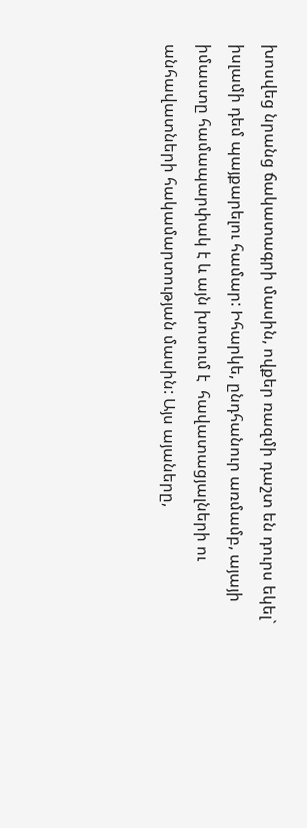խոսվեց նրանց ճակատագրի մասին, ովքեր ռազմի դաշտ են դուրս եկել` իսլամի դեմ պայքարելու համար: Իհարկե, ընդհանուր առմամբ, այայի իմաստը համապարփակ է և այն խոսում է  հավատացյալների ու անհավատների հակամարտության մասին: Այս այաները,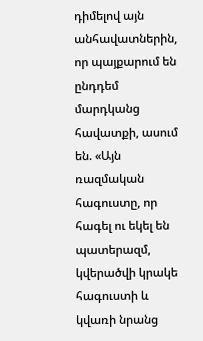դիմելով այն անհավատներին, որ պայքարում են ընդդեմ մարդկանց հավատքի, ասում են. «Այն ռազմական հագուստը, որ հագել ու եկել են պատերազմ, կվերածվի կրակե հագուստի և կվառի նրանց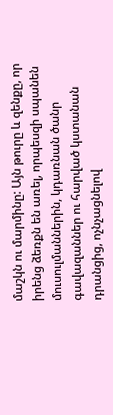մաշկն ու մարմինը: Այն թուրը և զենքը, որ իրենց ձեռքն են առել, որպեսզի սպանեն մուսուլմաններին, կդառնան ծանր գավազաններ ու հարված կստանան դրանցից, ոչնչացնելով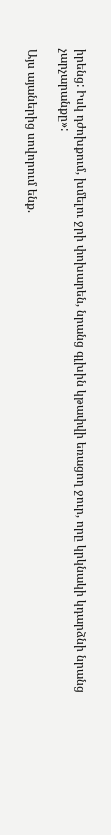իրենց: Իսկ դժոխքում, խմելու ջրի փոխարեն, նրանց գլխին կթափվի եռացող ջուր, որը կրկնակի կդարձնի նրանց չարչարանքը»:

Այս այաներից սովորում ենք.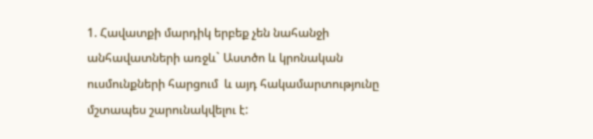1. Հավատքի մարդիկ երբեք չեն նահանջի  անհավատների առջև` Աստծո և կրոնական ուսմունքների հարցում  և այդ հակամարտությունը մշտապես շարունակվելու է: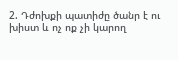2. Դժոխքի պատիժը ծանր է ու խիստ և ոչ ոք չի կարող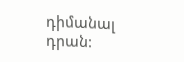դիմանալ դրան: